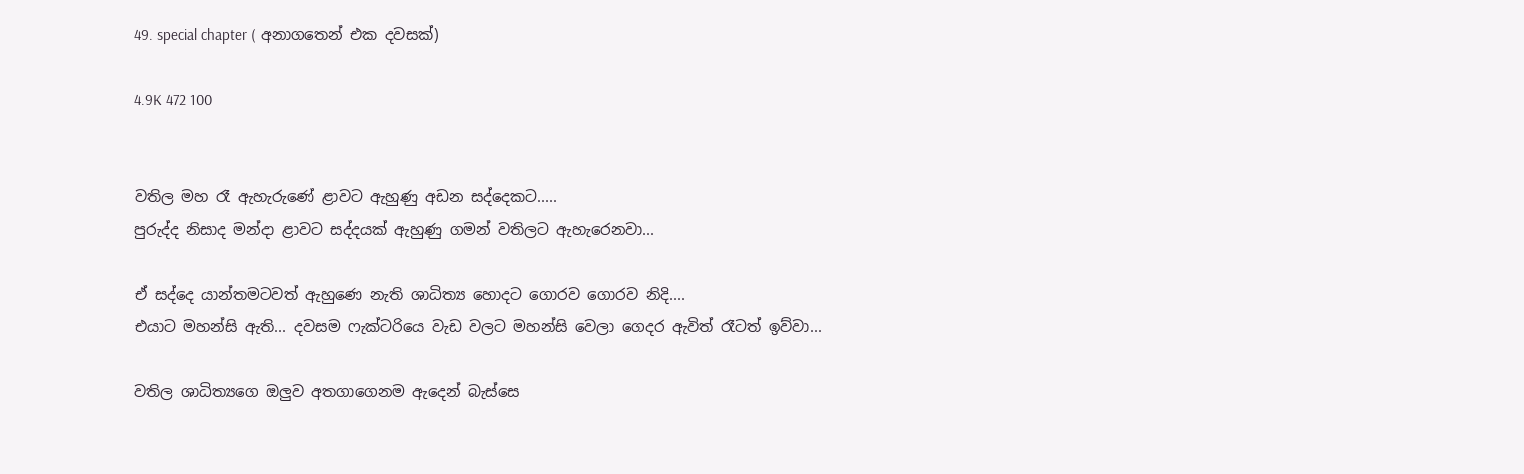49. special chapter ( අනාගතෙන් එක දවසක්)

4.9K 472 100


වතිල මහ රෑ ඇහැරුණේ ළාවට ඇහුණු අඩන සද්දෙකට.....
පුරුද්ද නිසාද මන්දා ළාවට සද්දයක් ඇහුණු ගමන් වතිලට ඇහැරෙනවා...

ඒ සද්දෙ යාන්තමටවත් ඇහුණෙ නැති ශාධිත්‍ය හොදට ගොරව ගොරව නිදි....
එයාට මහන්සි ඇති... දවසම ෆැක්ටරියෙ වැඩ වලට මහන්සි වෙලා ගෙදර ඇවිත් රෑටත් ඉව්වා...

වතිල ශාධිත්‍යගෙ ඔලුව අතගාගෙනම ඇදෙන් බැස්සෙ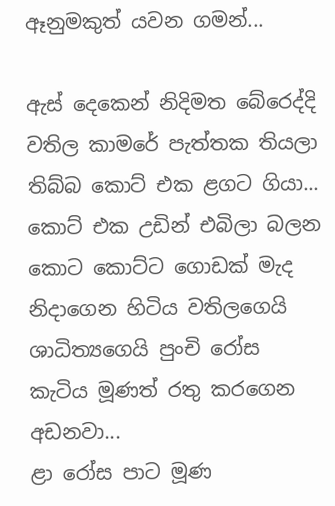ඈනුමකුත් යවන ගමන්...

ඇස් දෙකෙන් නිදිමත බේරෙද්දි වතිල කාමරේ පැත්තක තියලා තිබ්බ කොට් එක ළගට ගියා...
කොට් එක උඩින් එබිලා බලන කොට කොට්ට ගොඩක් මැද නිදාගෙන හිටිය වතිලගෙයි ශාධිත්‍යගෙයි පුංචි රෝස කැටිය මූණත් රතු කරගෙන අඩනවා...
ළා රෝස පාට මූණ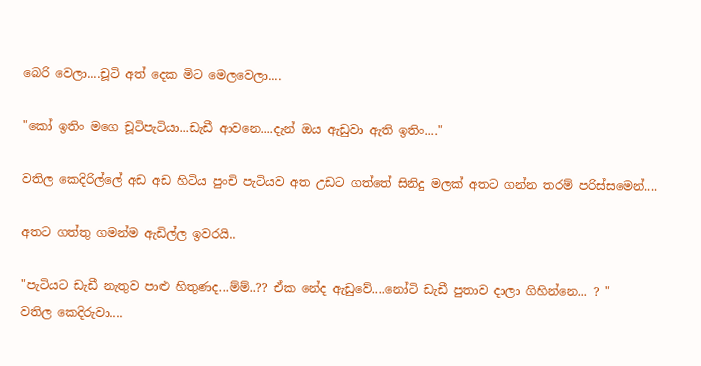බෙරි වෙලා....චූටි අත් දෙක මිට මෙලවෙලා....

"කෝ ඉතිං මගෙ චූටිපැටියා...ඩැඩී ආවනෙ....දැන් ඔය ඇඩුවා ඇති ඉතිං...."

වතිල කෙදිරිල්ලේ අඩ අඩ හිටිය පුංචි පැටියව අත උඩට ගත්තේ සිනිදු මලක් අතට ගන්න තරම් පරිස්සමෙන්....

අතට ගත්තු ගමන්ම ඇඩිල්ල ඉවරයි..

"පැටියට ඩැඩී නැතුව පාළු හිතුණද...ම්ම්..?? ඒක නේද ඇඩුවේ....නෝටි ඩැඩී පුතාව දාලා ගිහින්නෙ... ? "
වතිල කෙදිරුවා....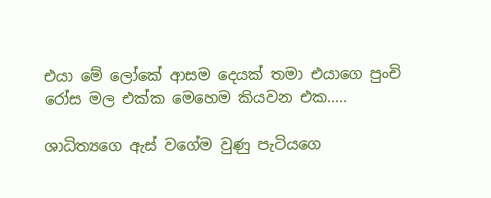එයා මේ ලෝකේ ආසම දෙයක් තමා එයාගෙ පුංචි රෝස මල එක්ක මෙහෙම කියවන එක.....

ශාධිත්‍යගෙ ඇස් වගේම වුණු පැටියගෙ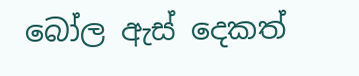බෝල ඇස් දෙකත්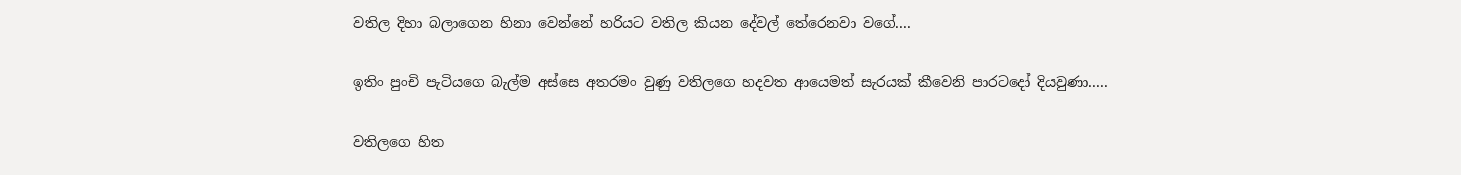වතිල දිහා බලාගෙන හිනා වෙන්නේ හරියට වතිල කියන දේවල් තේරෙනවා වගේ....

ඉතිං පුංචි පැටියගෙ බැල්ම අස්සෙ අතරමං වුණු වතිලගෙ හදවත ආයෙමත් සැරයක් කීවෙනි පාරටදෝ දියවුණා.....

වතිලගෙ හිත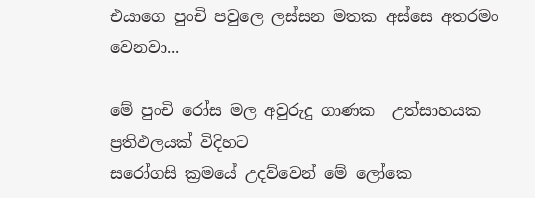එයාගෙ පුංචි පවුලෙ ලස්සන මතක අස්සෙ අතරමං වෙනවා...

මේ පුංචි රෝස මල අවුරුදු ගාණක  උත්සාහයක ප්‍රතිඵලයක් විදිහට
සරෝගසි ක්‍රමයේ උදව්වෙන් මේ ලෝකෙ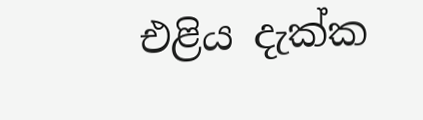එළිය දැක්ක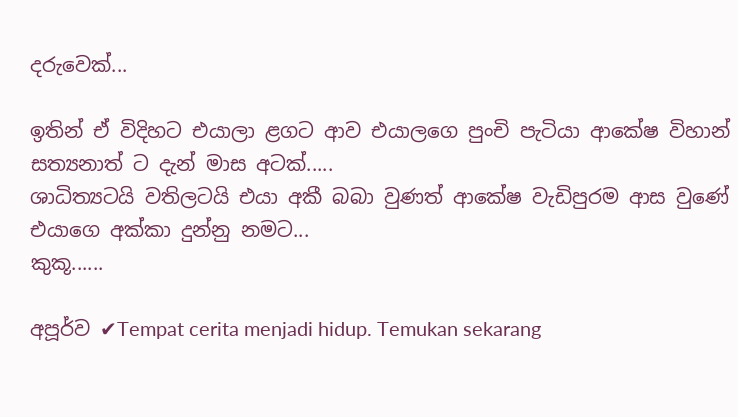දරුවෙක්...

ඉතින් ඒ විදිහට එයාලා ළගට ආව එයාලගෙ පුංචි පැටියා ආකේෂ විහාන් සත්‍යනාත් ට දැන් මාස අටක්.....
ශාධිත්‍යටයි වතිලටයි එයා අකී බබා වුණත් ආකේෂ වැඩිපුරම ආස වුණේ එයාගෙ අක්කා දුන්නු නමට...
කුකූ......

අපූර්ව ✔Tempat cerita menjadi hidup. Temukan sekarang